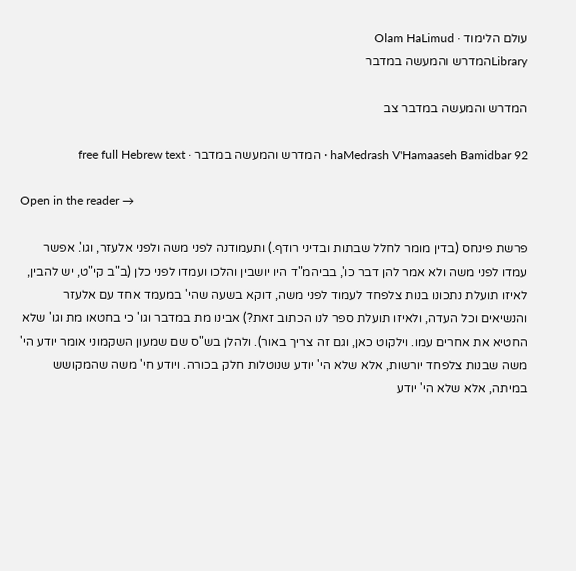עולם הלימוד · Olam HaLimud
Libraryהמדרש והמעשה במדבר

המדרש והמעשה במדבר צב

haMedrash V'Hamaaseh Bamidbar 92 · המדרש והמעשה במדבר · free full Hebrew text

Open in the reader →

פרשת פינחס (בדין מומר לחלל שבתות ובדיני רודף.) ותעמודנה לפני משה ולפני אלעזר, וגו'. אפשר עמדו לפני משה ולא אמר להן דבר כו', בביהמ"ד היו יושבין והלכו ועמדו לפני כלן (ב"ב קי"ט, יש להבין, לאיזו תועלת נתכונו בנות צלפחד לעמוד לפני משה, דוקא בשעה שהי' במעמד אחד עם אלעזר והנשיאים וכל העדה, ולאיזו תועלת ספר לנו הכתוב זאת?) אבינו מת במדבר וגו' כי בחטאו מת וגו' שלא החטיא את אחרים עמו. וילקוט כאן, וגם זה צריך באור). ולהלן בש"ס שם שמעון השקמוני אומר יודע הי' משה שבנות צלפחד יורשות, אלא שלא הי' יודע שנוטלות חלק בכורה. ויודע חי' משה שהמקושש במיתה, אלא שלא הי' יודע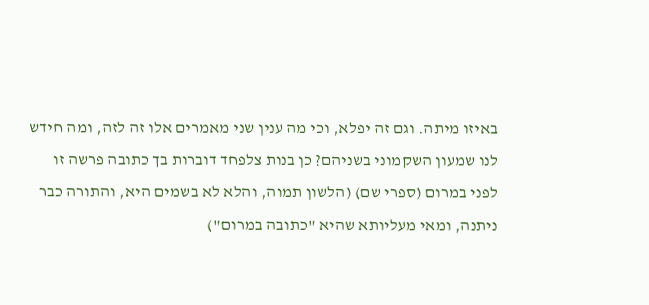באיזו מיתה. וגם זה יפלא, וכי מה ענין שני מאמרים אלו זה לזה, ומה חידש לנו שמעון השקמוני בשניהם? כן בנות צלפחד דוברות בך כתובה פרשה זו לפני במרום (ספרי שם) (הלשון תמוה, והלא לא בשמים היא, והתורה כבר ניתנה, ומאי מעליותא שהיא "כתובה במרום")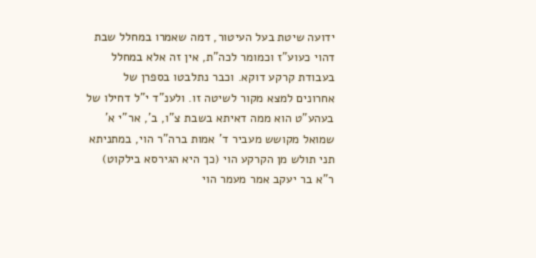ידועה שיטת בעל העיטור, דמה שאמרו במחלל שבת דהוי כעוע"ז וכמומר לכה"ת, אין זה אלא במחלל בעבודת קרקע דוקא. וכבר נתלבטו בספרן של אחרונים למצא מקור לשיטה זו. ולענ"ד י"ל דחילו של בעהע"ט הוא ממה דאיתא בשבת צ"ו, ב', אר"י א' שמואל מקושש מעביר ד' אמות ברה"ר הוי, במתניתא תני תולש מן הקרקע הוי (כך היא הגירסא בילקוט) ר"א בר יעקב אמר מעמר הוי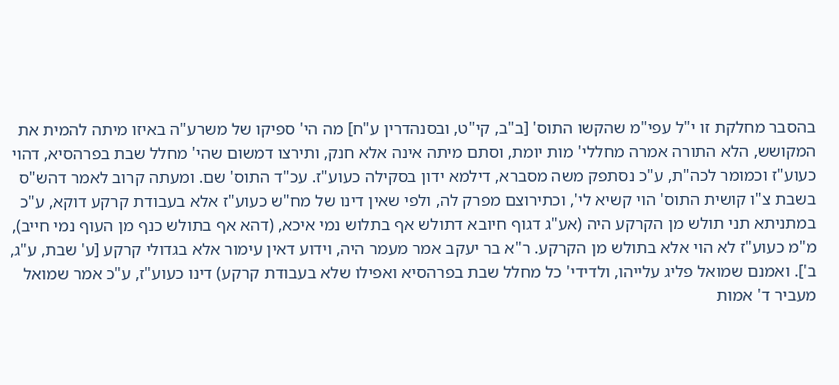בהסבר מחלקת זו י"ל עפי"מ שהקשו התוס' [ב"ב, קי"ט, ובסנהדרין ע"ח] מה הי' ספיקו של משרע"ה באיזו מיתה להמית את המקושש, הלא התורה אמרה מחללי' מות יומת, וסתם מיתה אינה אלא חנק, ותירצו דמשום שהי' מחלל שבת בפרהסיא, דהוי כעוע"ז וכמומר לכה"ת, ע"כ נסתפק משה מסברא, דילמא ידון בסקילה כעוע"ז. עכ"ד התוס' שם. ומעתה קרוב לאמר דהש"ס בשבת צ"ו קושית התוס' הוי קשיא לי', וכתירוצם מפרק לה, ולפי שאין דינו של מח"ש כעוע"ז אלא בעבודת קרקע דוקא, ע"כ במתניתא תני תולש מן הקרקע היה (אע"ג דגוף חיובא דתולש אף בתלוש נמי איכא, (דהא אף בתולש כנף מן העוף נמי חייב), מ"מ כעוע"ז לא הוי אלא בתולש מן הקרקע. ר"א בר יעקב אמר מעמר היה, וידוע דאין עימור אלא בגדולי קרקע [ע' שבת, ע"ג, ב']. ואמנם שמואל פליג עלייהו, ולדידי' כל מחלל שבת בפרהסיא ואפילו שלא בעבודת קרקע) דינו כעוע"ז, ע"כ אמר שמואל מעביר ד' אמות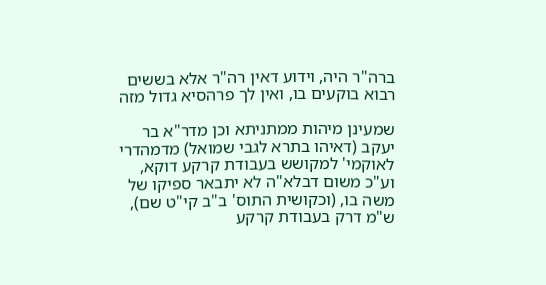ברה"ר היה, וידוע דאין רה"ר אלא בששים רבוא בוקעים בו, ואין לך פרהסיא גדול מזה

שמעינן מיהות ממתניתא וכן מדר"א בר יעקב (דאיהו בתרא לגבי שמואל) מדמהדרי לאוקמי' למקושש בעבודת קרקע דוקא, וע"כ משום דבלא"ה לא יתבאר ספיקו של משה בו, (וכקושית התוס' ב"ב קי"ט שם), ש"מ דרק בעבודת קרקע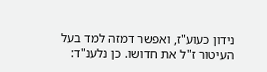נידון כעוע"ז, ואפשר דמזה למד בעל העיטור ז"ל את חדושו. כן נלענ"ד: